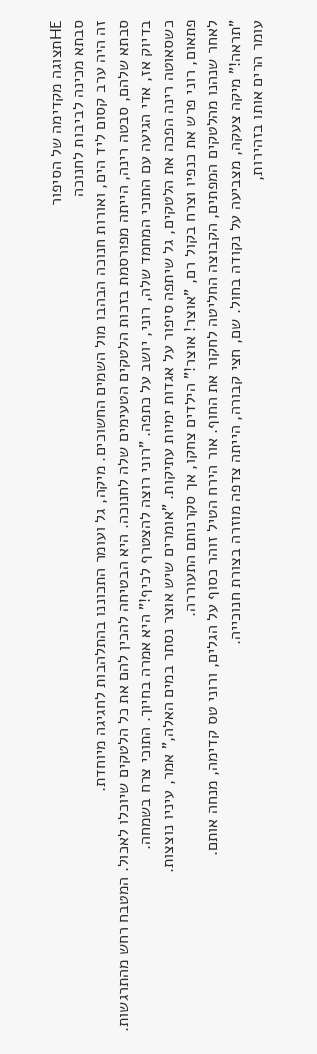HEתצוגה מקדימה של הסיפור
סבתא מכינה לביבות לחנוכה
זה היה ערב קסום ליד הים, ואורות חנוכה הבהבו מול השמים החשוכים. מיקה, גל ועומר התכוננו בהתלהבות לחגיגה מיוחדת.
סבתא שלהם, סבטה רינה, הייתה מפורסמת בזכות הלטקים הטעימים שלה לחנוכה. היא הבטיחה להכין להם את כל הלטקים שיוכלו לאכול. המטבח רחש מהתרגשות.
בדיוק אז, אדי הגיעה עם התוכי המחמד שלה, רוני, יושב על כתפה. "רוני רוצה להצטרף לכיף!" היא אמרה בחיוך. התוכי צרח בשמחה.
כשסאוטה רינה הפכה את הלטקים, גל שיתפה סיפור על אגדות ימיות עתיקות. "אומרים שיש אוצר נסתר במים האלה," אמר, עיניו נוצצות.
פתאום, רוני פרש את כנפיו וצרח בקול רם, "אוצר! אוצר!" הילדים צחקו, אך סקרנותם התעוררה.
לאחר שנהנו מהלטקים המפתים, הקבוצה החליטה לחקור את החוף. אור הירח הטיל זוהר כסוף על הגלים, ורוני טס קדימה, מנחה אותם.
"תראה!" מיקה צעקה, מצביעה על נקודה בחול. שם, חצי קבורה, הייתה צדפה מוזרה בצורת חנוכייה.
עומר הרים אותו בזהירות,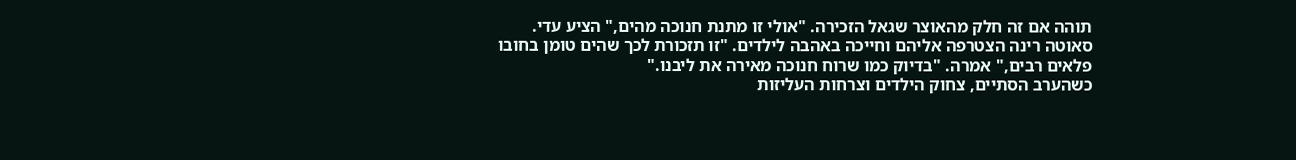תוהה אם זה חלק מהאוצר שגאל הזכירה. "אולי זו מתנת חנוכה מהים," הציע עדי.
סאוטה רינה הצטרפה אליהם וחייכה באהבה לילדים. "זו תזכורת לכך שהים טומן בחובו פלאים רבים," אמרה. "בדיוק כמו שרוח חנוכה מאירה את ליבנו."
כשהערב הסתיים, צחוק הילדים וצרחות העליזות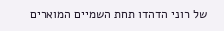של רוני הדהדו תחת השמיים המוארים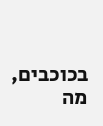בכוכבים, מה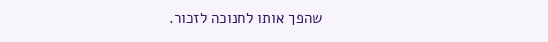שהפך אותו לחנוכה לזכור.